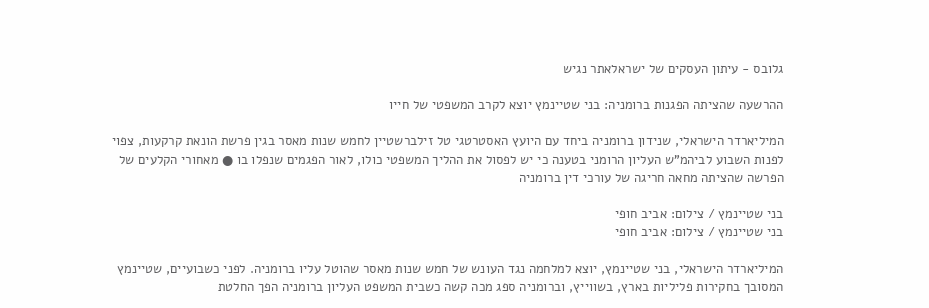גלובס - עיתון העסקים של ישראלאתר נגיש

ההרשעה שהציתה הפגנות ברומניה: בני שטיינמץ יוצא לקרב המשפטי של חייו

המיליארדר הישראלי, שנידון ברומניה ביחד עם היועץ האסטרטגי טל זילברשטיין לחמש שנות מאסר בגין פרשת הונאת קרקעות, צפוי לפנות השבוע לביהמ"ש העליון הרומני בטענה כי יש לפסול את ההליך המשפטי כולו, לאור הפגמים שנפלו בו ● מאחורי הקלעים של הפרשה שהציתה מחאה חריגה של עורכי דין ברומניה

בני שטיינמץ / צילום: אביב חופי
בני שטיינמץ / צילום: אביב חופי

המיליארדר הישראלי, בני שטיינמץ, יוצא למלחמה נגד העונש של חמש שנות מאסר שהוטל עליו ברומניה. לפני כשבועיים, שטיינמץ המסובך בחקירות פליליות בארץ, בשווייץ, וברומניה ספג מכה קשה כשבית המשפט העליון ברומניה הפך החלטת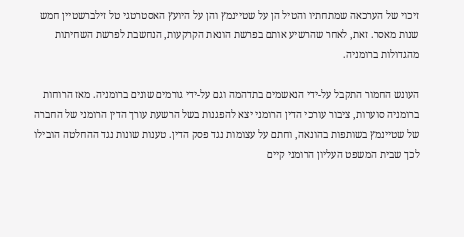זיכוי של הערכאה שמתחתיו והטיל הן על שטיינמץ והן על היועץ האסטרטגי טל זילברשטיין חמש שנות מאסר. זאת, לאחר שהרשיע אותם בפרשת הונאת הקרקעות, הנחשבת לפרשת השחיתות מהגדולות ברומניה.

העונש החמור התקבל על-ידי הנאשמים בתדהמה וגם על-ידי גורמים שונים ברומניה. מאז הרוחות ברומניה סוערות, ציבור עורכי הדין הרומני יצא להפגנות בשל הרשעת עורך הדין הרומני של החברה של שטיינמץ בשותפות בהונאה, וחתם על עצומות נגד פסק הדין. טענות שונות נגד ההחלטה הובילו לכך שבית המשפט העליון הרומני קיים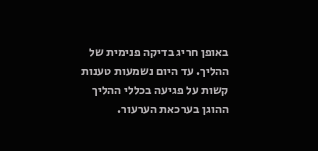באופן חריג בדיקה פנימית של ההליך. עד היום נשמעות טענות קשות על פגיעה בכללי ההליך ההוגן בערכאת הערעור.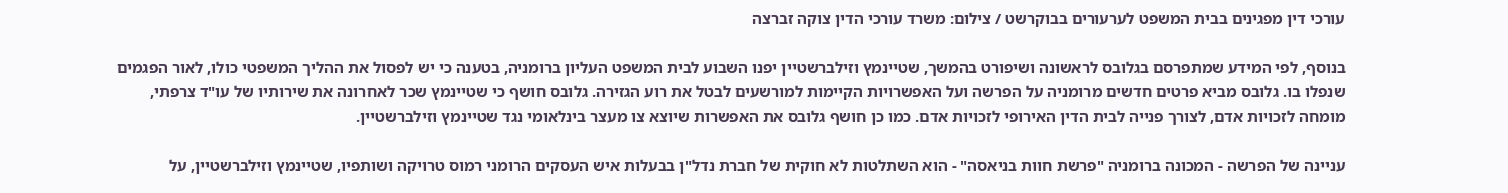עורכי דין מפגינים בבית המשפט לערעורים בבוקרשט / צילום: משרד עורכי הדין צוקה זברצה

בנוסף, לפי המידע שמתפרסם בגלובס לראשונה ושיפורט בהמשך, שטיינמץ וזילברשטיין יפנו השבוע לבית המשפט העליון ברומניה, בטענה כי יש לפסול את ההליך המשפטי כולו, לאור הפגמים שנפלו בו. גלובס מביא פרטים חדשים מרומניה על הפרשה ועל האפשרויות הקיימות למורשעים לבטל את רוע הגזירה. גלובס חושף כי שטיינמץ שכר לאחרונה את שירותיו של עו"ד צרפתי, מומחה לזכויות אדם, לצורך פנייה לבית הדין האירופי לזכויות אדם. כמו כן חושף גלובס את האפשרות שיוצא צו מעצר בינלאומי נגד שטיינמץ וזילברשטיין.

עניינה של הפרשה - המכונה ברומניה "פרשת חוות בניאסה" - הוא השתלטות לא חוקית של חברת נדל"ן בבעלות איש העסקים הרומני רמוס טרויקה ושותפיו, שטיינמץ וזילברשטיין, על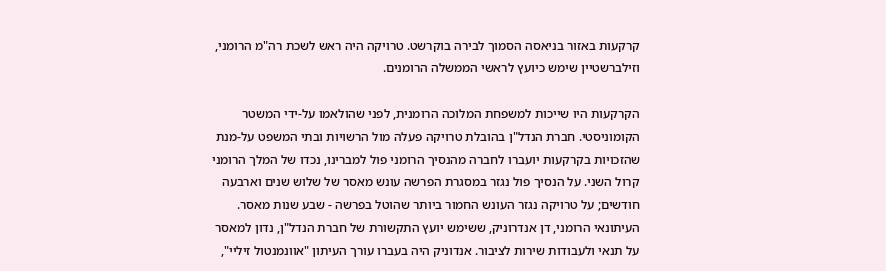קרקעות באזור בניאסה הסמוך לבירה בוקרשט. טרויקה היה ראש לשכת רה"מ הרומני, וזילברשטיין שימש כיועץ לראשי הממשלה הרומנים.

הקרקעות היו שייכות למשפחת המלוכה הרומנית, לפני שהולאמו על-ידי המשטר הקומוניסטי. חברת הנדל"ן בהובלת טרויקה פעלה מול הרשויות ובתי המשפט על-מנת שהזכויות בקרקעות יועברו לחברה מהנסיך הרומני פול למברינו, נכדו של המלך הרומני קרול השני. על הנסיך פול נגזר במסגרת הפרשה עונש מאסר של שלוש שנים וארבעה חודשים; על טרויקה נגזר העונש החמור ביותר שהוטל בפרשה - שבע שנות מאסר. העיתונאי הרומני, דן אנדרוניק, ששימש יועץ התקשורת של חברת הנדל"ן, נדון למאסר על תנאי ולעבודות שירות לציבור. אנדוניק היה בעברו עורך העיתון "אוונמנטול זיליי",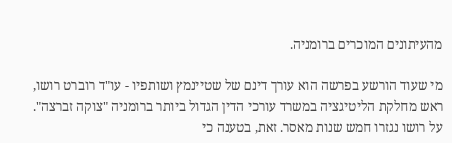מהעיתונים המוכרים ברומניה.

מי שעוד הורשע בפרשה הוא עורך דינם של שטיינמץ ושותפיו - עו"ד רוברט רושו, ראש מחלקת הליטיגציה במשרד עורכי הדין הגדול ביותר ברומניה "צוקה זברצה". על רושו נגזרו חמש שנות מאסר. זאת, בטענה כי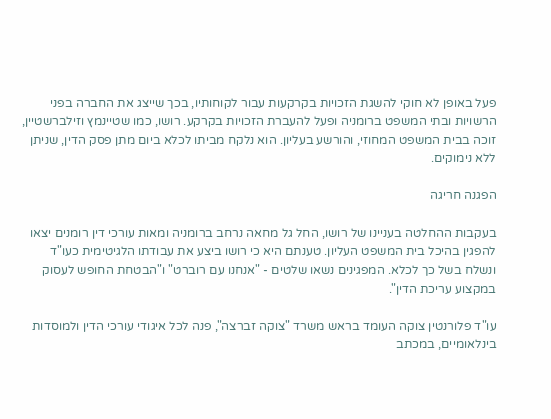פעל באופן לא חוקי להשגת הזכויות בקרקעות עבור לקוחותיו, בכך שייצג את החברה בפני הרשויות ובתי המשפט ברומניה ופעל להעברת הזכויות בקרקע. רושו, כמו שטיינמץ וזילברשטיין, זוכה בבית המשפט המחוזי, והורשע בעליון. הוא נלקח מביתו לכלא ביום מתן פסק הדין, שניתן ללא נימוקים.

הפגנה חריגה

בעקבות ההחלטה בעניינו של רושו, החל גל מחאה נרחב ברומניה ומאות עורכי דין רומנים יצאו להפגין בהיכל בית המשפט העליון. טענתם היא כי רושו ביצע את עבודתו הלגיטימית כעו"ד ונשלח בשל כך לכלא. המפגינים נשאו שלטים - "אנחנו עם רוברט" ו"הבטחת החופש לעסוק במקצוע עריכת הדין".

עו"ד פלורנטין צוקה העומד בראש משרד "צוקה זברצה", פנה לכל איגודי עורכי הדין ולמוסדות בינלאומיים, במכתב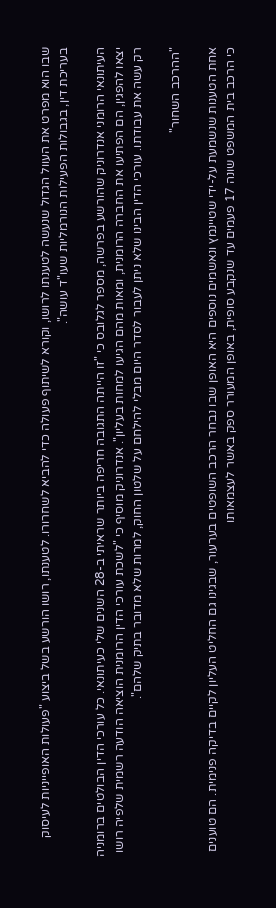שבו הוא מפרט את העוול הגדול שנעשה לטענתו לרושו, וקורא לשיתוף פעולה כדי להביא לשחרורו. לטענתו, רושו הורשע בשל ביצוע "פעולות האופייניות לעיסוק בעריכת דין, בגבולות הפעילות הנורמליות שעו"ד עושה".

העיתונאי הרומני אנדרוניק שהורשע בפרשה, מספר לגלובס כי "זו הייתה התגובה חריפה ביותר שראיתי ב-28 השנים שלי כעיתונאי. כל עורכי הדין הבולטים ברומניה יצאו להפגין, הם הפתיעו את החברה הרומנית, ומאות מהם הגיעו למחות בעליון". אנדרוניק מוסיף כי "לשכת עורכי הדין הרומנית הוציאה הודעה רשמית שלפיה רושו רק עשה את עבודתו. עורכי הדין הבינו שלא ניתן לעבור לסדר היום מבלי להילחם על שלטון החוק, למרות שלא מדובר בתיק שלהם".

"ההרכב השחור"

אחת הטענות שנשמעת על-ידי שטיינמץ ונאשמים נוספים היא האופן שבו נבחר הרכב השופטים בערעור, שבגינו גם החליט העליון לקיים בדיקה פנימית. הם טוענים כי הרכב בית המשפט שונה 17 פעמים עד שנקבע סופית, באופן המעורר ספק באשר לעצמאותו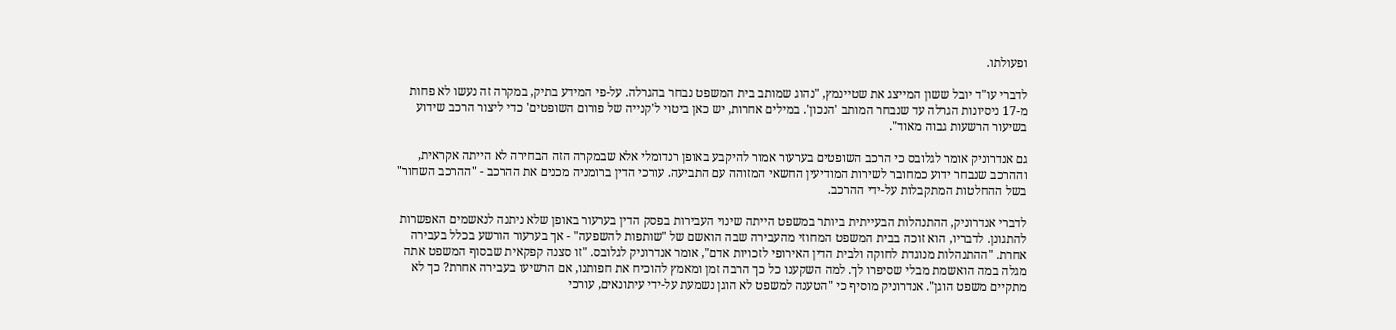ופעולתו.

לדברי עו"ד יובל ששון המייצג את שטיינמץ, "נהוג שמותב בית המשפט נבחר בהגרלה. על-פי המידע בתיק, במקרה זה נעשו לא פחות מ-17 ניסיונות הגרלה עד שנבחר המותב 'הנכון'. במילים אחרות, יש כאן ביטוי ל'קנייה של פורום השופטים' כדי ליצור הרכב שידוע בשיעור הרשעות גבוה מאוד".

גם אנדרוניק אומר לגלובס כי הרכב השופטים בערעור אמור להיקבע באופן רנדומלי אלא שבמקרה הזה הבחירה לא הייתה אקראית, וההרכב שנבחר ידוע כמחובר לשירות המודיעין החשאי המזוהה עם התביעה. עורכי הדין ברומניה מכנים את ההרכב - "ההרכב השחור" בשל ההחלטות המתקבלות על-ידי ההרכב.

לדברי אנדרוניק, ההתנהלות הבעייתית ביותר במשפט הייתה שינוי העבירות בפסק הדין בערעור באופן שלא ניתנה לנאשמים האפשרות להתגונן. לדבריו, הוא זוכה בבית המשפט המחוזי מהעבירה שבה הואשם של "שותפות להשפעה" - אך בערעור הורשע בכלל בעבירה אחרת. "ההתנהלות מנוגדת לחוקה ולבית הדין האירופי לזכויות אדם", אומר אנדרוניק לגלובס. "זו סצנה קפקאית שבסוף המשפט אתה מגלה במה הואשמת מבלי שסיפרו לך. למה השקענו כל כך הרבה זמן ומאמץ להוכיח את חפותנו, אם הרשיעו בעבירה אחרת? כך לא מתקיים משפט הוגן". אנדרוניק מוסיף כי "הטענה למשפט לא הוגן נשמעת על-ידי עיתונאים, עורכי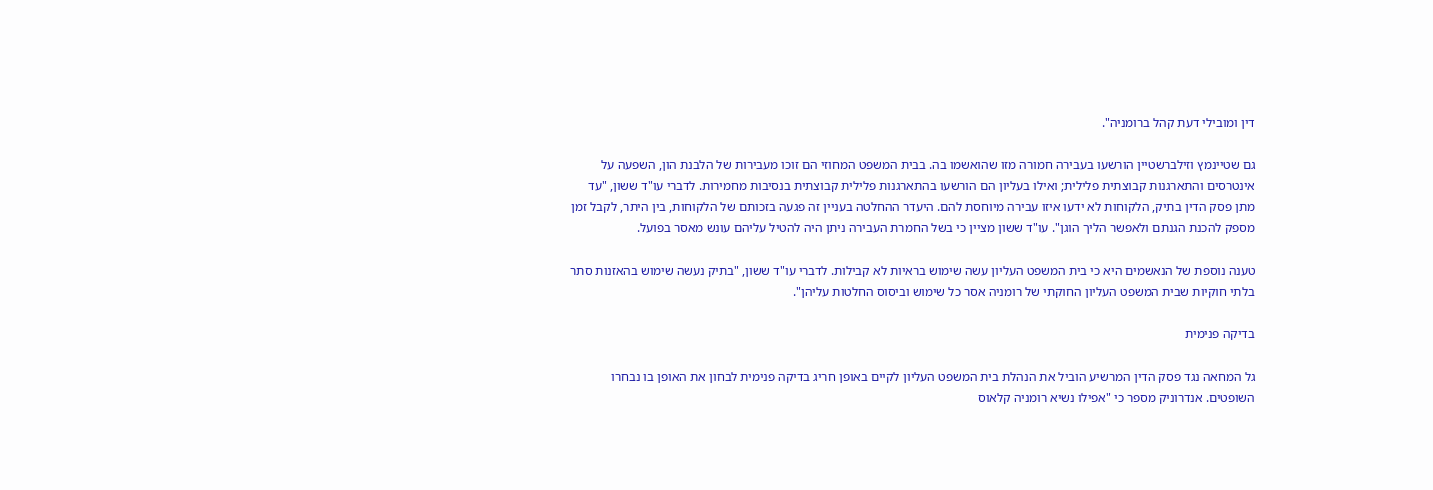דין ומובילי דעת קהל ברומניה".

גם שטיינמץ וזילברשטיין הורשעו בעבירה חמורה מזו שהואשמו בה. בבית המשפט המחוזי הם זוכו מעבירות של הלבנת הון, השפעה על אינטרסים והתארגנות קבוצתית פלילית; ואילו בעליון הם הורשעו בהתארגנות פלילית קבוצתית בנסיבות מחמירות. לדברי עו"ד ששון, "עד מתן פסק הדין בתיק, הלקוחות לא ידעו איזו עבירה מיוחסת להם. היעדר ההחלטה בעניין זה פגעה בזכותם של הלקוחות, בין היתר, לקבל זמן מספק להכנת הגנתם ולאפשר הליך הוגן". עו"ד ששון מציין כי בשל החמרת העבירה ניתן היה להטיל עליהם עונש מאסר בפועל.

טענה נוספת של הנאשמים היא כי בית המשפט העליון עשה שימוש בראיות לא קבילות. לדברי עו"ד ששון, "בתיק נעשה שימוש בהאזנות סתר בלתי חוקיות שבית המשפט העליון החוקתי של רומניה אסר כל שימוש וביסוס החלטות עליהן".

בדיקה פנימית

גל המחאה נגד פסק הדין המרשיע הוביל את הנהלת בית המשפט העליון לקיים באופן חריג בדיקה פנימית לבחון את האופן בו נבחרו השופטים. אנדרוניק מספר כי "אפילו נשיא רומניה קלאוס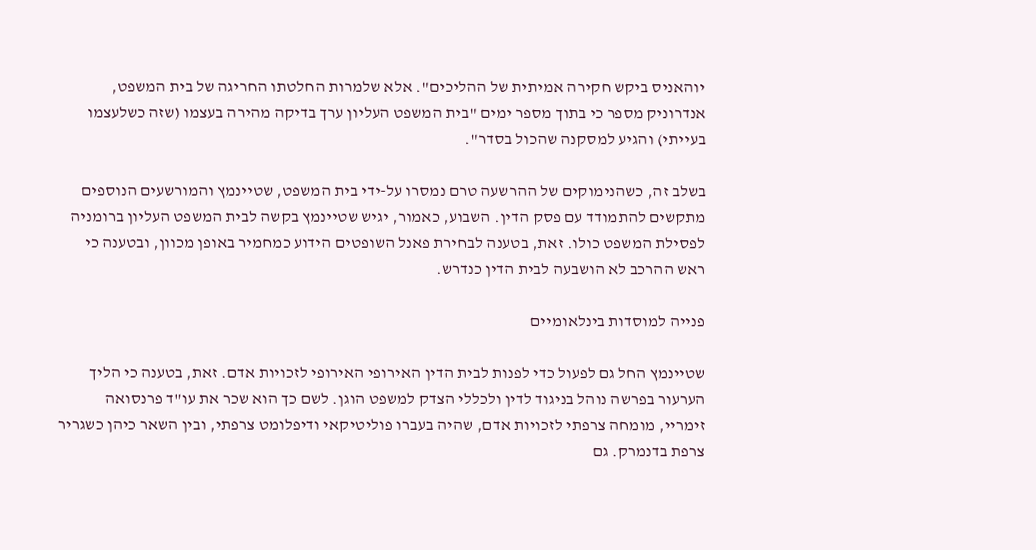יוהאניס ביקש חקירה אמיתית של ההליכים". אלא שלמרות החלטתו החריגה של בית המשפט, אנדרוניק מספר כי בתוך מספר ימים "בית המשפט העליון ערך בדיקה מהירה בעצמו (שזה כשלעצמו בעייתי) והגיע למסקנה שהכול בסדר".

בשלב זה, כשהנימוקים של ההרשעה טרם נמסרו על-ידי בית המשפט, שטיינמץ והמורשעים הנוספים מתקשים להתמודד עם פסק הדין. השבוע, כאמור, יגיש שטיינמץ בקשה לבית המשפט העליון ברומניה לפסילת המשפט כולו. זאת, בטענה לבחירת פאנל השופטים הידוע כמחמיר באופן מכוון, ובטענה כי ראש ההרכב לא הושבעה לבית הדין כנדרש.

פנייה למוסדות בינלאומיים

שטיינמץ החל גם לפעול כדי לפנות לבית הדין האירופי האירופי לזכויות אדם. זאת, בטענה כי הליך הערעור בפרשה נוהל בניגוד לדין ולכללי הצדק למשפט הוגן. לשם כך הוא שכר את עו"ד פרנסואה זימריי, מומחה צרפתי לזכויות אדם, שהיה בעברו פוליטיקאי ודיפלומט צרפתי, ובין השאר כיהן כשגריר צרפת בדנמרק. גם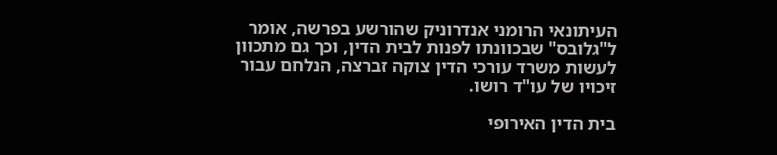העיתונאי הרומני אנדרוניק שהורשע בפרשה, אומר ל"גלובס" שבכוונתו לפנות לבית הדין, וכך גם מתכוון לעשות משרד עורכי הדין צוקה זברצה, הנלחם עבור זיכויו של עו"ד רושו.

בית הדין האירופי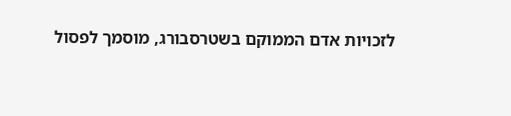לזכויות אדם הממוקם בשטרסבורג, מוסמך לפסול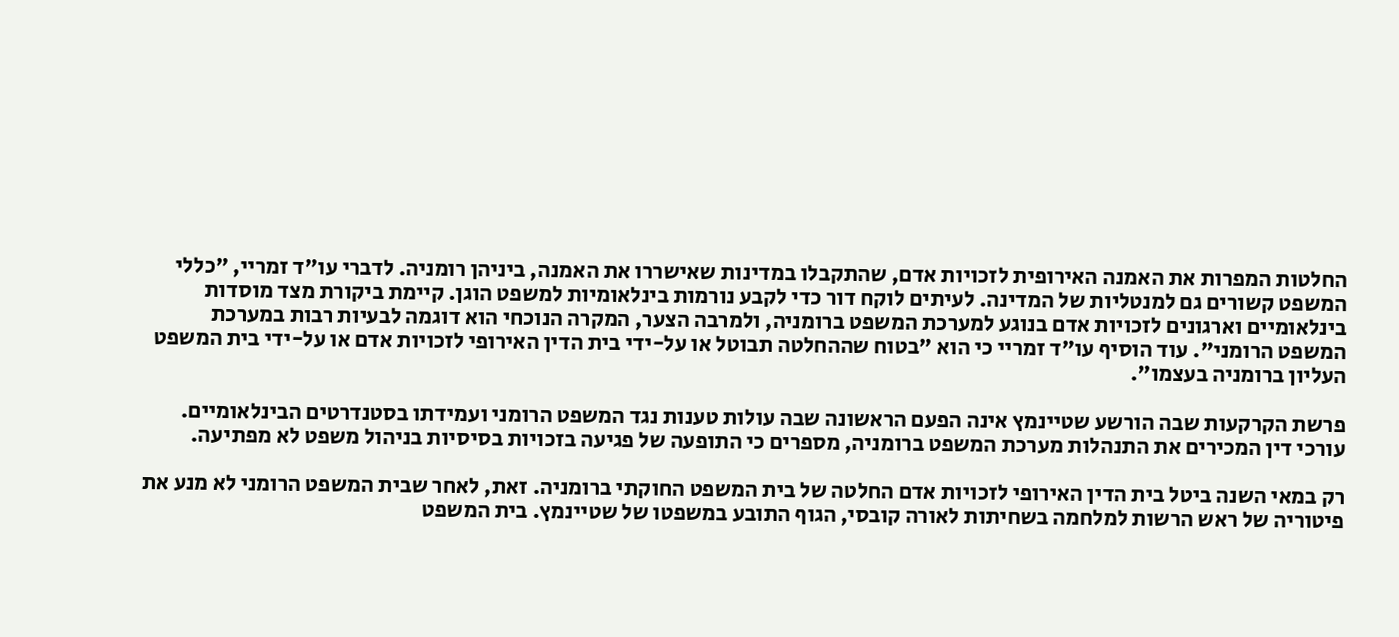החלטות המפרות את האמנה האירופית לזכויות אדם, שהתקבלו במדינות שאישררו את האמנה, ביניהן רומניה. לדברי עו"ד זמריי, "כללי המשפט קשורים גם למנטליות של המדינה. לעיתים לוקח דור כדי לקבע נורמות בינלאומיות למשפט הוגן. קיימת ביקורת מצד מוסדות בינלאומיים וארגונים לזכויות אדם בנוגע למערכת המשפט ברומניה, ולמרבה הצער, המקרה הנוכחי הוא דוגמה לבעיות רבות במערכת המשפט הרומני". עוד הוסיף עו"ד זמריי כי הוא "בטוח שההחלטה תבוטל או על-ידי בית הדין האירופי לזכויות אדם או על-ידי בית המשפט העליון ברומניה בעצמו".

פרשת הקרקעות שבה הורשע שטיינמץ אינה הפעם הראשונה שבה עולות טענות נגד המשפט הרומני ועמידתו בסטנדרטים הבינלאומיים. עורכי דין המכירים את התנהלות מערכת המשפט ברומניה, מספרים כי התופעה של פגיעה בזכויות בסיסיות בניהול משפט לא מפתיעה.

רק במאי השנה ביטל בית הדין האירופי לזכויות אדם החלטה של בית המשפט החוקתי ברומניה. זאת, לאחר שבית המשפט הרומני לא מנע את פיטוריה של ראש הרשות למלחמה בשחיתות לאורה קובסי, הגוף התובע במשפטו של שטיינמץ. בית המשפט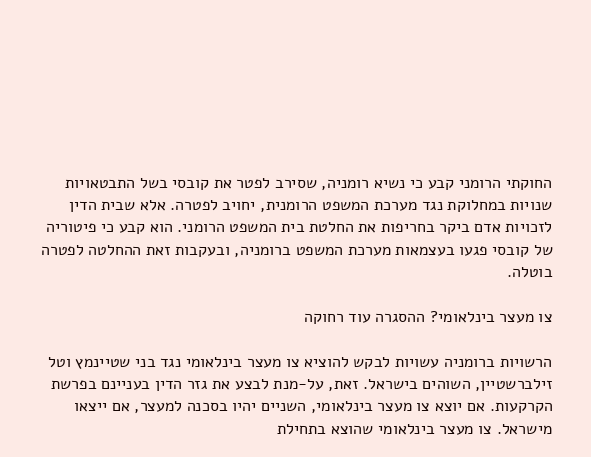החוקתי הרומני קבע כי נשיא רומניה, שסירב לפטר את קובסי בשל התבטאויות שנויות במחלוקת נגד מערכת המשפט הרומנית, יחויב לפטרה. אלא שבית הדין לזכויות אדם ביקר בחריפות את החלטת בית המשפט הרומני. הוא קבע כי פיטוריה של קובסי פגעו בעצמאות מערכת המשפט ברומניה, ובעקבות זאת ההחלטה לפטרה בוטלה.

צו מעצר בינלאומי? ההסגרה עוד רחוקה

הרשויות ברומניה עשויות לבקש להוציא צו מעצר בינלאומי נגד בני שטיינמץ וטל זילברשטיין, השוהים בישראל. זאת, על-מנת לבצע את גזר הדין בעניינם בפרשת הקרקעות. אם יוצא צו מעצר בינלאומי, השניים יהיו בסכנה למעצר, אם ייצאו מישראל. צו מעצר בינלאומי שהוצא בתחילת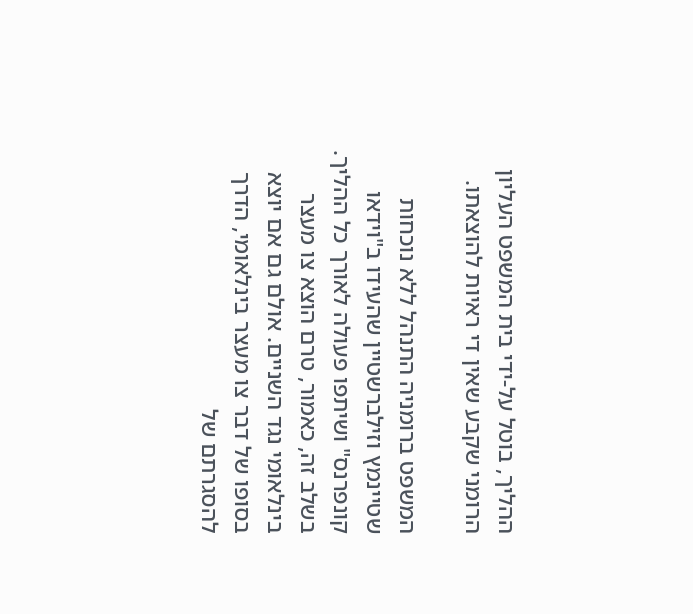ההליך, בוטל על-ידי בית המשפט העליון הרומני שקבע שאין די ראיות להוצאתו.

המשפט ברומניה התנהל ללא נוכחות שטיינמץ וזילברשטיין שהעידו ב"וידאו קונפרנס" ושיתפו פעולה לאורך כל ההליך. בשלב זה, כאמור, טרם הוצא צו מעצר בינלאומי נגד השניים. אולם גם אם יוצא בסופו של דבר צו מעצר בינלאומי, הדרך להסגרתם של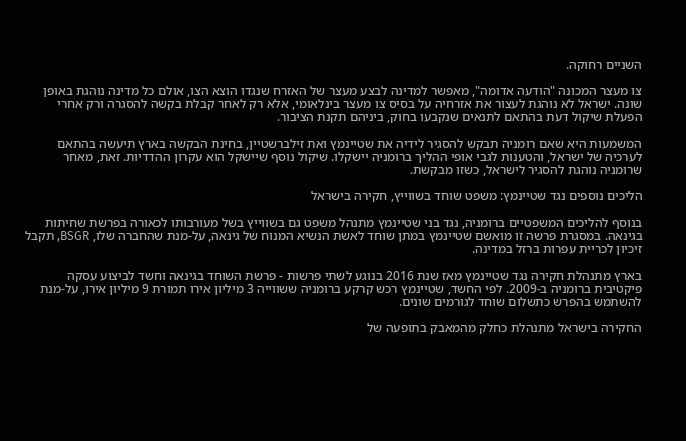השניים רחוקה.

צו מעצר המכונה "הודעה אדומה", מאפשר למדינה לבצע מעצר של האזרח שנגדו הוצא הצו, אולם כל מדינה נוהגת באופן שונה. ישראל לא נוהגת לעצור את אזרחיה על בסיס צו מעצר בינלאומי, אלא רק לאחר קבלת בקשה להסגרה ורק אחרי הפעלת שיקול דעת בהתאם לתנאים שנקבעו בחוק, ביניהם תקנת הציבור.

המשמעות היא שאם רומניה תבקש להסגיר לידיה את שטיינמץ ואת זילברשטיין, בחינת הבקשה בארץ תיעשה בהתאם לערכיה של ישראל, והטענות לגבי אופי ההליך ברומניה יישקלו. שיקול נוסף שיישקל הוא עקרון ההדדיות. זאת, מאחר שרומניה נוהגת להסגיר לישראל, כשזו מבקשת.

הליכים נוספים נגד שטיינמץ: משפט שוחד בשווייץ, חקירה בישראל

בנוסף להליכים המשפטיים ברומניה, נגד בני שטיינמץ מתנהל משפט גם בשווייץ בשל מעורבותו לכאורה בפרשת שחיתות בגינאה. במסגרת פרשה זו מואשם שטיינמץ במתן שוחד לאשת הנשיא המנוח של גינאה, על-מנת שהחברה שלו, BSGR, תקבל זיכיון לכריית עפרות ברזל במדינה.

בארץ מתנהלת חקירה נגד שטיינמץ מאז שנת 2016 בנוגע לשתי פרשות - פרשת השוחד בגינאה וחשד לביצוע עסקה פיקטיבית ברומניה ב-2009. לפי החשד, שטיינמץ רכש קרקע ברומניה ששווייה 3 מיליון אירו תמורת 9 מיליון אירו, על-מנת להשתמש בהפרש כתשלום שוחד לגורמים שונים.

החקירה בישראל מתנהלת כחלק מהמאבק בתופעה של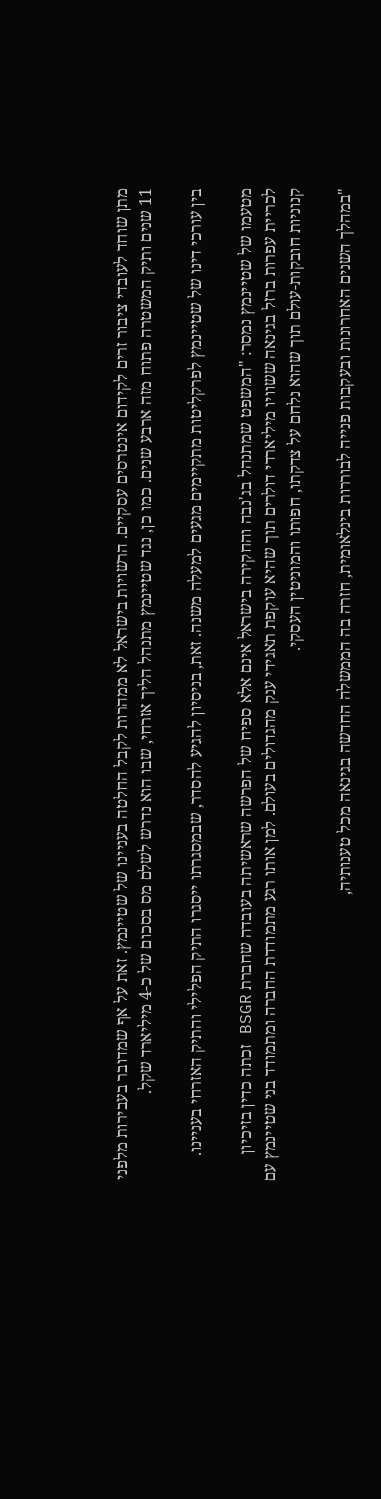מתן שוחד לעובדי ציבור זרים לקידום אינטרסים עסקיים. הרשויות בישראל לא ממהרות לקבל החלטה בעניינו של שטיינמץ. זאת על אף שמדובר בעבירות מלפני 11 שנים ותיק המשטרה פתוח מזה ארבע שנים. כמו כן, נגד שטיינמץ מתנהל הליך אזרחי, שבו הוא נדרש לשלם מס בסכום של כ-4 מיליארד שקל.

בין עורכי דינו של שטיינמץ לפרקליטות מתקיימים מגעים למעלה משנה. זאת, בניסיון להגיע להסדר, שבמסגרתו ייסגרו התיק הפלילי והתיק האזרחי בעניינו.

מטעמו של שטיינמץ נמסר: "המשפט שמתנהל בג'נבה והחקירה בישראל אינם אלא ספיח של הפרשה שראשיתה בעובדה שחברת BSGR זכתה כדין בזיכיון לכריית עפרות ברזל בגינאה ששוויו מיליארדי דולרים תוך שהיא עוקפת תאגידי ענק מהגדולים בעולם. למן אותו רגע מתמודדת החברה ומתמודד בני שטיינמץ עם קנוניות חובקות-עולם תוך שהוא נלחם על צדקתו, חפותו והמוניטין העסקי.

"במהלך השנים האחרונות ובעקבות פנייה לבוררות בינלאומית, חזרה בה הממשלה החדשה בגינאה מכל טענותיה,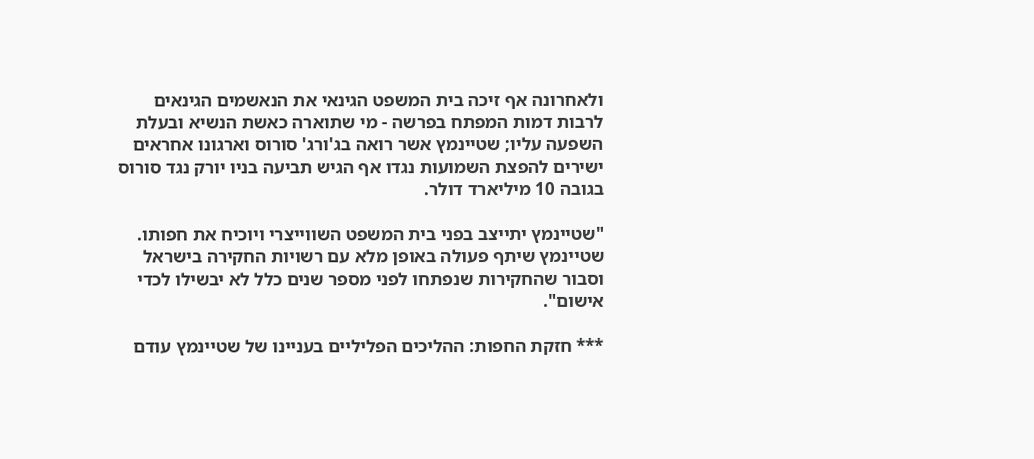ולאחרונה אף זיכה בית המשפט הגינאי את הנאשמים הגינאים לרבות דמות המפתח בפרשה - מי שתוארה כאשת הנשיא ובעלת השפעה עליו; שטיינמץ אשר רואה בג'ורג' סורוס וארגונו אחראים ישירים להפצת השמועות נגדו אף הגיש תביעה בניו יורק נגד סורוס בגובה 10 מיליארד דולר.

"שטיינמץ יתייצב בפני בית המשפט השווייצרי ויוכיח את חפותו. שטיינמץ שיתף פעולה באופן מלא עם רשויות החקירה בישראל וסבור שהחקירות שנפתחו לפני מספר שנים כלל לא יבשילו לכדי אישום".

*** חזקת החפות: ההליכים הפליליים בעניינו של שטיינמץ עודם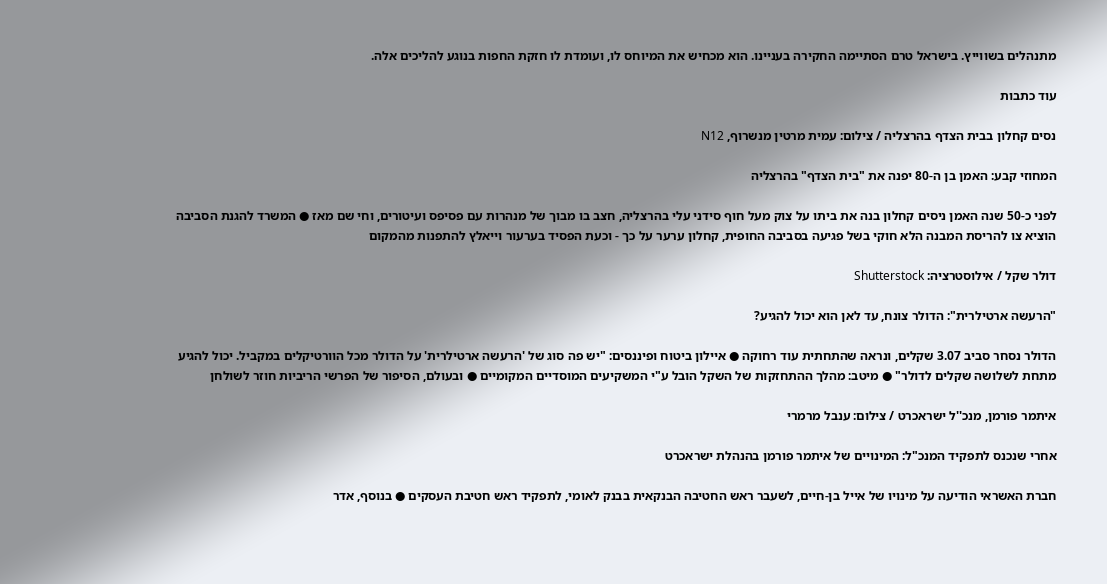מתנהלים בשווייץ. בישראל טרם הסתיימה החקירה בעניינו. הוא מכחיש את המיוחס לו, ועומדת לו חזקת החפות בנוגע להליכים אלה.

עוד כתבות

נסים קחלון בבית הצדף בהרצליה / צילום: עמית מרטין מנשרוף, N12

המחוזי קבע: האמן בן ה-80 יפנה את "בית הצדף" בהרצליה

לפני כ-50 שנה האמן ניסים קחלון בנה את ביתו על צוק מעל חוף סידני עלי בהרצליה, חצב בו מבוך של מנהרות עם פסיפס ועיטורים, וחי שם מאז ● המשרד להגנת הסביבה הוציא צו להריסת המבנה הלא חוקי בשל פגיעה בסביבה החופית, קחלון ערער על כך - וכעת הפסיד בערעור וייאלץ להתפנות מהמקום

דולר שקל / אילוסטרציה: Shutterstock

"הרעשה ארטילרית": הדולר צונח, עד לאן הוא יכול להגיע?

הדולר נסחר סביב 3.07 שקלים, ונראה שהתחתית עוד רחוקה ● איילון ביטוח ופיננסים: "יש פה סוג של 'הרעשה ארטילרית' על הדולר מכל הוורטיקלים במקביל. יכול להגיע מתחת לשלושה שקלים לדולר" ● מיטב: מהלך ההתחזקות של השקל הובל ע"י המשקיעים המוסדיים המקומיים ● ובעולם, הסיפור של הפרשי הריביות חוזר לשולחן

איתמר פורמן, מנכ''ל ישראכרט / צילום: ענבל מרמרי

אחרי שנכנס לתפקיד המנכ"ל: המינויים של איתמר פורמן בהנהלת ישראכרט

חברת האשראי הודיעה על מינויו של אייל בן-חיים, לשעבר ראש החטיבה הבנקאית בבנק לאומי, לתפקיד ראש חטיבת העסקים ● בנוסף, אדר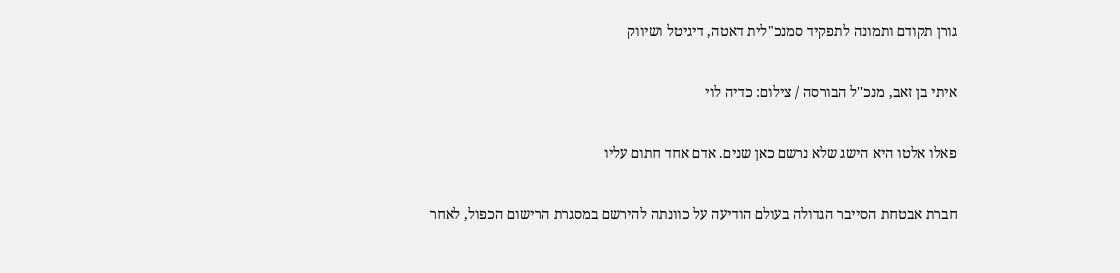גורן תקודם ותמונה לתפקיד סמנכ"לית דאטה, דיגיטל ושיווק

איתי בן זאב, מנכ''ל הבורסה / צילום: כדיה לוי

פאלו אלטו היא הישג שלא נרשם כאן שנים. אדם אחד חתום עליו

חברת אבטחת הסייבר הגדולה בעולם הודיעה על כוונתה להירשם במסגרת הרישום הכפול, לאחר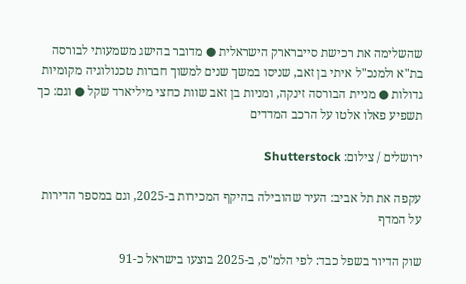שהשלימה את רכישת סייברארק הישראלית ● מדובר בהישג משמעותי לבורסה בת"א ולמנכ"ל איתי בן זאב, שניסו במשך שנים למשוך חברות טכנולוגיה מקומיות גדולות ● מניית הבורסה זינקה, ומניות בן זאב שוות כחצי מיליארד שקל ● וגם: כך תשפיע פאלו אלטו על הרכב המדדים

ירושלים / צילום: Shutterstock

עקפה את תל אביב: העיר שהובילה בהיקף המכירות ב-2025, וגם במספר הדירות על המדף

שוק הדיור בשפל כבד: לפי הלמ"ס, ב-2025 בוצעו בישראל כ-91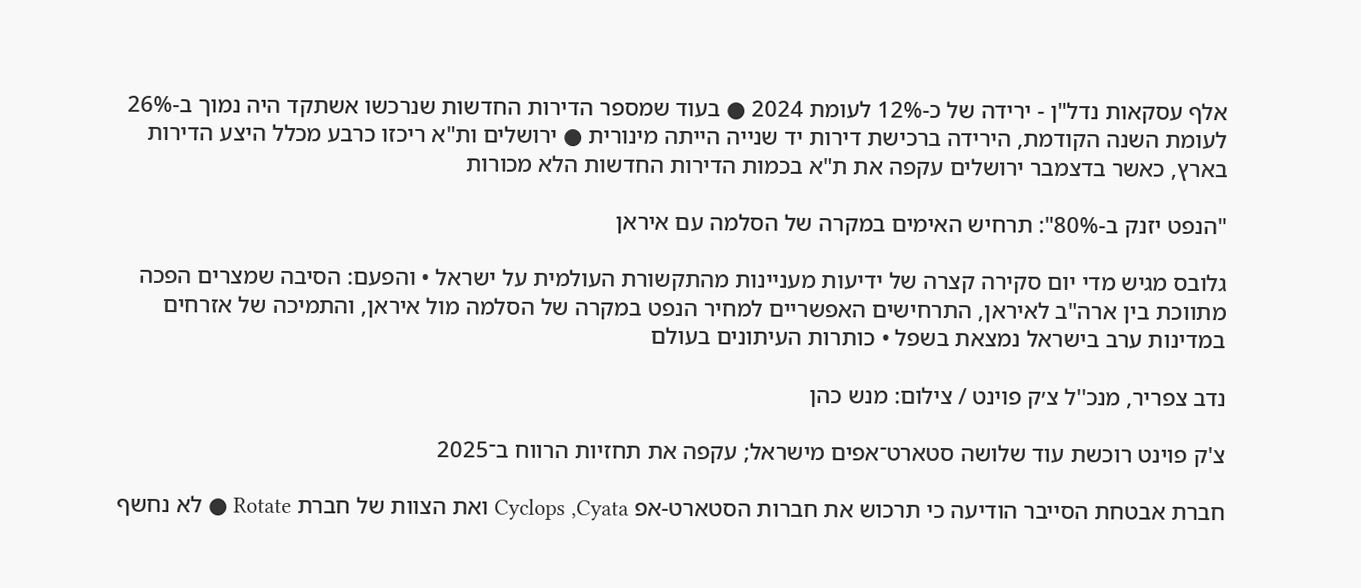אלף עסקאות נדל"ן - ירידה של כ-12% לעומת 2024 ● בעוד שמספר הדירות החדשות שנרכשו אשתקד היה נמוך ב-26% לעומת השנה הקודמת, הירידה ברכישת דירות יד שנייה הייתה מינורית ● ירושלים ות"א ריכזו כרבע מכלל היצע הדירות בארץ, כאשר בדצמבר ירושלים עקפה את ת"א בכמות הדירות החדשות הלא מכורות

"הנפט יזנק ב-80%": תרחיש האימים במקרה של הסלמה עם איראן

גלובס מגיש מדי יום סקירה קצרה של ידיעות מעניינות מהתקשורת העולמית על ישראל • והפעם: הסיבה שמצרים הפכה מתווכת בין ארה"ב לאיראן, התרחישים האפשריים למחיר הנפט במקרה של הסלמה מול איראן, והתמיכה של אזרחים במדינות ערב בישראל נמצאת בשפל • כותרות העיתונים בעולם

נדב צפריר, מנכ''ל צ׳ק פוינט / צילום: מנש כהן

צ'ק פוינט רוכשת עוד שלושה סטארט־אפים מישראל; עקפה את תחזיות הרווח ב־2025

חברת אבטחת הסייבר הודיעה כי תרכוש את חברות הסטארט-אפ Cyclops ,Cyata ואת הצוות של חברת Rotate ● לא נחשף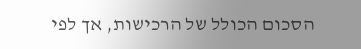הסכום הכולל של הרכישות, אך לפי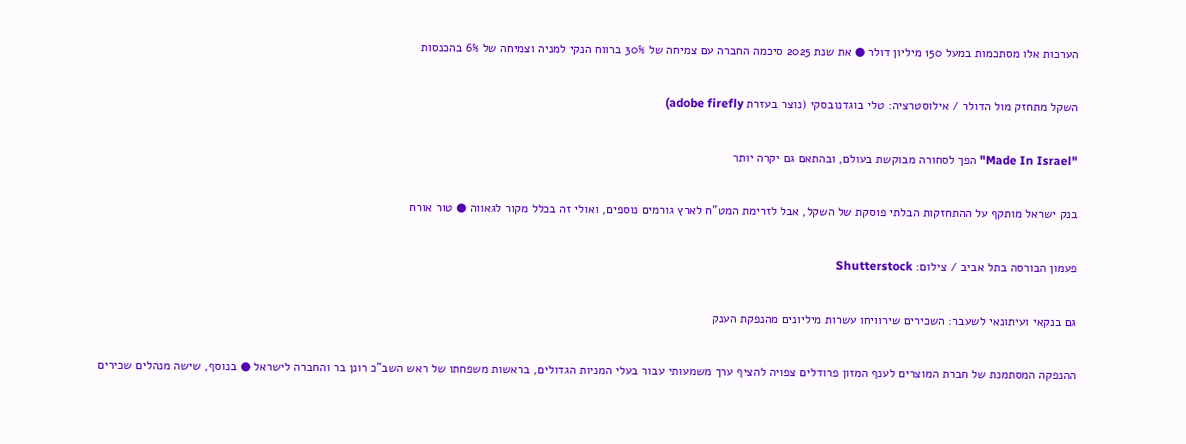הערכות אלו מסתכמות במעל 150 מיליון דולר ● את שנת 2025 סיכמה החברה עם צמיחה של 30% ברווח הנקי למניה וצמיחה של 6% בהכנסות

השקל מתחזק מול הדולר / אילוסטרציה: טלי בוגדנובסקי (נוצר בעזרת adobe firefly)

"Made In Israel" הפך לסחורה מבוקשת בעולם, ובהתאם גם יקרה יותר

בנק ישראל מותקף על ההתחזקות הבלתי פוסקת של השקל, אבל לזרימת המט"ח לארץ גורמים נוספים, ואולי זה בכלל מקור לגאווה ● טור אורח

פעמון הבורסה בתל אביב / צילום: Shutterstock

גם בנקאי ועיתונאי לשעבר: השכירים שירוויחו עשרות מיליונים מהנפקת הענק

ההנפקה המסתמנת של חברת המוצרים לענף המזון פרודלים צפויה להציף ערך משמעותי עבור בעלי המניות הגדולים, בראשות משפחתו של ראש השב"כ רונן בר והחברה לישראל ● בנוסף, שישה מנהלים שכירים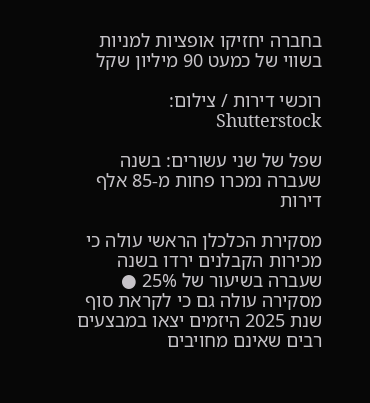בחברה יחזיקו אופציות למניות בשווי של כמעט 90 מיליון שקל

רוכשי דירות / צילום: Shutterstock

שפל של שני עשורים: בשנה שעברה נמכרו פחות מ-85 אלף דירות

מסקירת הכלכלן הראשי עולה כי מכירות הקבלנים ירדו בשנה שעברה בשיעור של 25% ● מסקירה עולה גם כי לקראת סוף שנת 2025 היזמים יצאו במבצעים רבים שאינם מחויבים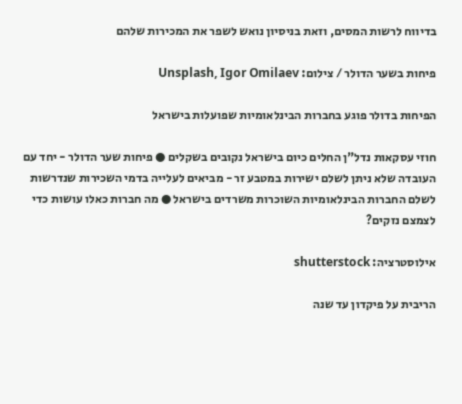בדיווח לרשות המסים, וזאת בניסיון נואש לשפר את המכירות שלהם

פיחות בשער הדולר / צילום: Unsplash, Igor Omilaev

הפיחות בדולר פוגע בחברות הבינלאומיות שפועלות בישראל

חוזי עסקאות נדל"ן החלים כיום בישראל נקובים בשקלים ● פיחות שער הדולר - יחד עם העובדה שלא ניתן לשלם ישירות במטבע זר - מביאים לעלייה בדמי השכירות שנדרשות לשלם החברות הבינלאומיות השוכרות משרדים בישראל ● מה חברות כאלו עושות כדי לצמצם נזקים?

אילוסטרציה: shutterstock

הריבית על פיקדון עד שנה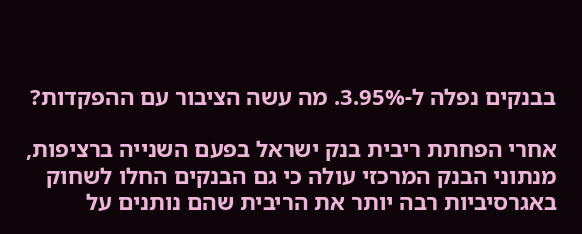בבנקים נפלה ל-3.95%. מה עשה הציבור עם ההפקדות?

אחרי הפחתת ריבית בנק ישראל בפעם השנייה ברציפות, מנתוני הבנק המרכזי עולה כי גם הבנקים החלו לשחוק באגרסיביות רבה יותר את הריבית שהם נותנים על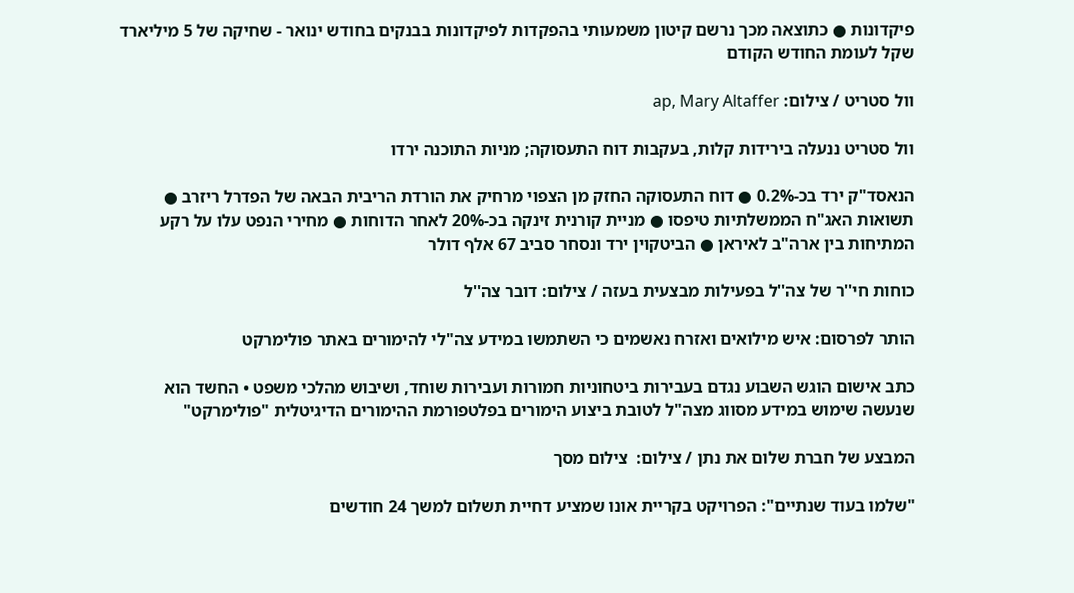פיקדונות ● כתוצאה מכך נרשם קיטון משמעותי בהפקדות לפיקדונות בבנקים בחודש ינואר - שחיקה של 5 מיליארד שקל לעומת החודש הקודם

וול סטריט / צילום: ap, Mary Altaffer

וול סטריט ננעלה בירידות קלות, בעקבות דוח התעסוקה; מניות התוכנה ירדו

הנאסד"ק ירד בכ-0.2% ● דוח התעסוקה החזק מן הצפוי מרחיק את הורדת הריבית הבאה של הפדרל ריזרב ● תשואות האג"ח הממשלתיות טיפסו ● מניית קורנית זינקה בכ-20% לאחר הדוחות ● מחירי הנפט עלו על רקע המתיחות בין ארה"ב לאיראן ● הביטקוין ירד ונסחר סביב 67 אלף דולר

כוחות חי''ר של צה''ל בפעילות מבצעית בעזה / צילום: דובר צה''ל

הותר לפרסום: איש מילואים ואזרח נאשמים כי השתמשו במידע צה"לי להימורים באתר פולימרקט

כתב אישום הוגש השבוע נגדם בעבירות ביטחוניות חמורות ועבירות שוחד, ושיבוש מהלכי משפט • החשד הוא שנעשה שימוש במידע מסווג מצה"ל לטובת ביצוע הימורים בפלטפורמת ההימורים הדיגיטלית "פולימרקט"

המבצע של חברת שלום את נתן / צילום:  צילום מסך

"שלמו בעוד שנתיים": הפרויקט בקריית אונו שמציע דחיית תשלום למשך 24 חודשים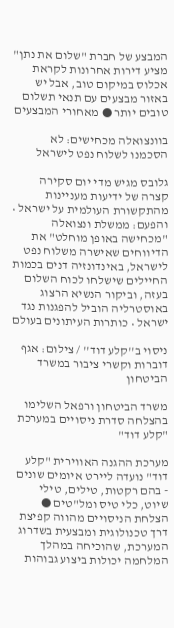המבצע של חברת "שלום את נתן" מציע דירות אחרונות לקראת אכלוס במיקום טוב, אבל יש באזור מבצעים עם תנאי תשלום טובים יותר ● מאחורי המבצעים

בוונצואלה מכחישים: לא הסכמנו לשלוח נפט לישראל

גלובס מגיש מדי יום סקירה קצרה של ידיעות מעניינות מהתקשורת העולמית על ישראל • והפעם: ממשלת ונצואלה "מכחישה באופן מוחלט" את הדיווחים שאישרה משלוח נפט לישראל, באינדונזיה דנים בכמות החיילים שישלחו לכוח השלום בעזה, וביקור הנשיא הרצוג באוסטרליה הוביל להפגנות נגד ישראל • כותרות העיתונים בעולם

ניסוי ב''קלע דוד'' / צילום: אגף דוברות וקשרי ציבור במשרד הביטחון

משרד הביטחון ורפאל השלימו בהצלחה סדרת ניסויים במערכת "קלע דוד"

מערכת ההגנה האווירית "קלע דוד" נועדה ליירט איומים שונים - בהם רקטות, טילים, טילי שיוט, כלי טיס ומל"טים ● הצלחת הניסויים מהווה קפיצת דרך טכנולוגית ומבצעית בשדרוג המערכת, שהוכיחה במהלך המלחמה יכולות ביצוע גבוהות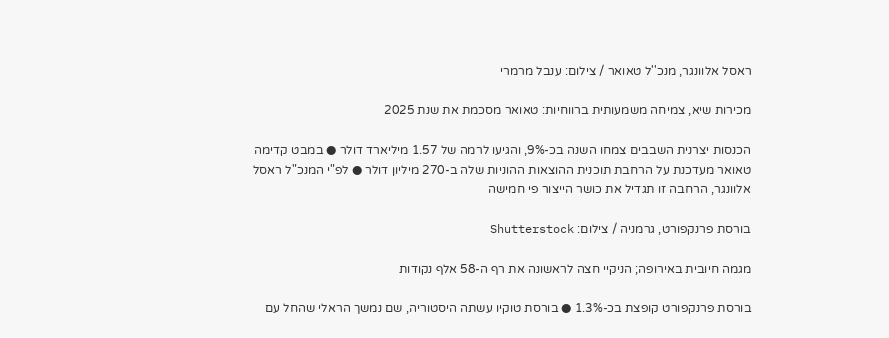ראסל אלוונגר, מנכ''ל טאואר / צילום: ענבל מרמרי

מכירות שיא, צמיחה משמעותית ברווחיות: טאואר מסכמת את שנת 2025

הכנסות יצרנית השבבים צמחו השנה בכ-9%, והגיעו לרמה של 1.57 מיליארד דולר ● במבט קדימה טאואר מעדכנת על הרחבת תוכנית ההוצאות ההוניות שלה ב-270 מיליון דולר ● לפ"י המנכ"ל ראסל אלוונגר, הרחבה זו תגדיל את כושר הייצור פי חמישה

בורסת פרנקפורט, גרמניה / צילום: Shutterstock

מגמה חיובית באירופה; הניקיי חצה לראשונה את רף ה-58 אלף נקודות

בורסת פרנקפורט קופצת בכ-1.3% ● בורסת טוקיו עשתה היסטוריה, שם נמשך הראלי שהחל עם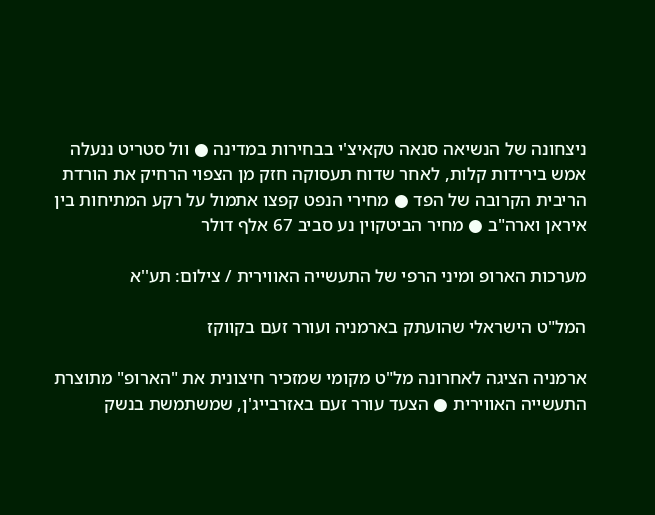ניצחונה של הנשיאה סנאה טקאיצ'י בבחירות במדינה ● וול סטריט ננעלה אמש בירידות קלות, לאחר שדוח תעסוקה חזק מן הצפוי הרחיק את הורדת הריבית הקרובה של הפד ● מחירי הנפט קפצו אתמול על רקע המתיחות בין איראן וארה"ב ● מחיר הביטקוין נע סביב 67 אלף דולר

מערכות הארופ ומיני הרפי של התעשייה האווירית / צילום: תע''א

המל"ט הישראלי שהועתק בארמניה ועורר זעם בקווקז

ארמניה הציגה לאחרונה מל"ט מקומי שמזכיר חיצונית את "הארופ" מתוצרת התעשייה האווירית ● הצעד עורר זעם באזרבייג'ן, שמשתמשת בנשק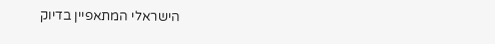הישראלי המתאפיין בדיוק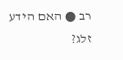רב ● האם הידע זלג?